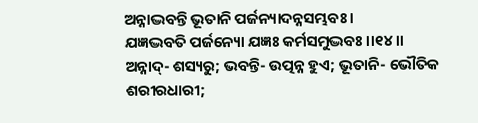ଅନ୍ନାଦ୍ଭବନ୍ତି ଭୂତାନି ପର୍ଜନ୍ୟାଦନ୍ନସମ୍ଭବଃ ।
ଯଜ୍ଞଦ୍ଭବତି ପର୍ଜନ୍ୟୋ ଯଜ୍ଞଃ କର୍ମସମୁଦ୍ଭବଃ ।।୧୪।।
ଅନ୍ନାଦ୍- ଶସ୍ୟରୁ; ଭବନ୍ତି- ଉତ୍ପନ୍ନ ହୁଏ; ଭୂତାନି- ଭୌତିକ ଶରୀରଧାରୀ;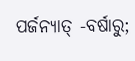ପର୍ଜନ୍ୟାତ୍ -ବର୍ଷାରୁ;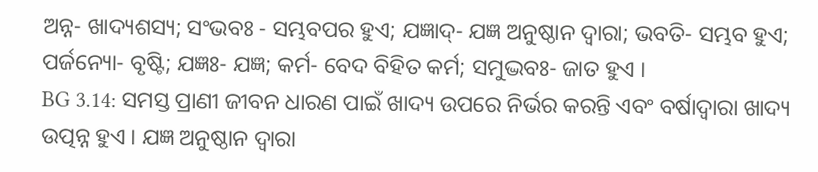ଅନ୍ନ- ଖାଦ୍ୟଶସ୍ୟ; ସଂଭବଃ - ସମ୍ଭବପର ହୁଏ; ଯଜ୍ଞାଦ୍- ଯଜ୍ଞ ଅନୁଷ୍ଠାନ ଦ୍ୱାରା; ଭବତି- ସମ୍ଭବ ହୁଏ; ପର୍ଜନ୍ୟୋ- ବୃଷ୍ଟି; ଯଜ୍ଞଃ- ଯଜ୍ଞ; କର୍ମ- ବେଦ ବିହିତ କର୍ମ; ସମୁଦ୍ଭବଃ- ଜାତ ହୁଏ ।
BG 3.14: ସମସ୍ତ ପ୍ରାଣୀ ଜୀବନ ଧାରଣ ପାଇଁ ଖାଦ୍ୟ ଉପରେ ନିର୍ଭର କରନ୍ତି ଏବଂ ବର୍ଷାଦ୍ୱାରା ଖାଦ୍ୟ ଉତ୍ପନ୍ନ ହୁଏ । ଯଜ୍ଞ ଅନୁଷ୍ଠାନ ଦ୍ୱାରା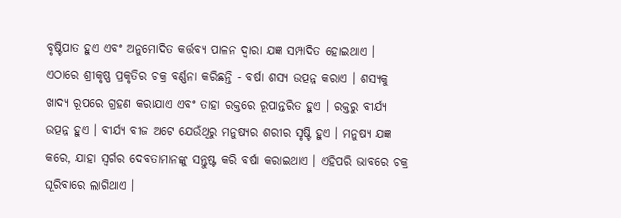ବୃଷ୍ଟିପାତ ହୁଏ ଏବଂ ଅନୁମୋଦିତ କର୍ତ୍ତବ୍ୟ ପାଳନ ଦ୍ୱାରା ଯଜ୍ଞ ସମ୍ପାଦିତ ହୋଇଥାଏ ।
ଏଠାରେ ଶ୍ରୀକୃଷ୍ଣ ପ୍ରକୃତିର ଚକ୍ର ବର୍ଣ୍ଣନା କରିଛନ୍ତି - ବର୍ଷା ଶସ୍ୟ ଉତ୍ପନ୍ନ କରାଏ । ଶସ୍ୟକୁ ଖାଦ୍ୟ ରୂପରେ ଗ୍ରହଣ କରାଯାଏ ଏବଂ ତାହା ରକ୍ତରେ ରୂପାନ୍ତରିତ ହୁଏ । ରକ୍ତରୁ ବୀର୍ଯ୍ୟ ଉତ୍ପନ୍ନ ହୁଏ । ବୀର୍ଯ୍ୟ ବୀଜ ଅଟେ ଯେଉଁଥିରୁ ମନୁଷ୍ୟର ଶରୀର ସୃଷ୍ଟି ହୁଏ । ମନୁଷ୍ୟ ଯଜ୍ଞ କରେ, ଯାହା ସ୍ୱର୍ଗର ଦେବତାମାନଙ୍କୁ ସନ୍ତୁଷ୍ଟ କରି ବର୍ଷା କରାଇଥାଏ । ଏହିପରି ଭାବରେ ଚକ୍ର ଘୂରିବାରେ ଲାଗିଥାଏ ।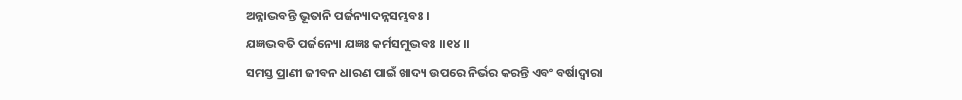ଅନ୍ନାଦ୍ଭବନ୍ତି ଭୂତାନି ପର୍ଜନ୍ୟାଦନ୍ନସମ୍ଭବଃ ।
ଯଜ୍ଞଦ୍ଭବତି ପର୍ଜନ୍ୟୋ ଯଜ୍ଞଃ କର୍ମସମୁଦ୍ଭବଃ ।।୧୪।।
ସମସ୍ତ ପ୍ରାଣୀ ଜୀବନ ଧାରଣ ପାଇଁ ଖାଦ୍ୟ ଉପରେ ନିର୍ଭର କରନ୍ତି ଏବଂ ବର୍ଷାଦ୍ୱାରା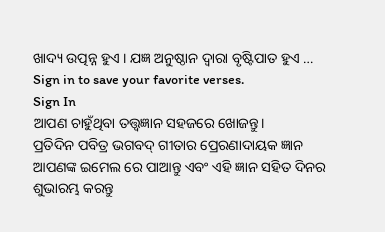ଖାଦ୍ୟ ଉତ୍ପନ୍ନ ହୁଏ । ଯଜ୍ଞ ଅନୁଷ୍ଠାନ ଦ୍ୱାରା ବୃଷ୍ଟିପାତ ହୁଏ …
Sign in to save your favorite verses.
Sign In
ଆପଣ ଚାହୁଁଥିବା ତତ୍ତ୍ୱଜ୍ଞାନ ସହଜରେ ଖୋଜନ୍ତୁ।
ପ୍ରତିଦିନ ପବିତ୍ର ଭଗବଦ୍ ଗୀତାର ପ୍ରେରଣାଦାୟକ ଜ୍ଞାନ ଆପଣଙ୍କ ଇମେଲ ରେ ପାଆନ୍ତୁ ଏବଂ ଏହି ଜ୍ଞାନ ସହିତ ଦିନର ଶୁଭାରମ୍ଭ କରନ୍ତୁ